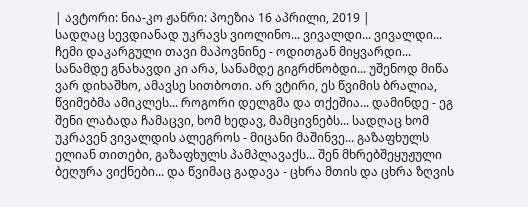| ავტორი: ნია-კო ჟანრი: პოეზია 16 აპრილი, 2019 |
სადღაც სევდიანად უკრავს ვიოლინო... ვივალდი... ვივალდი... ჩემი დაკარგული თავი მაპოვნინე - ოდითგან მიყვარდი... სანამდე გნახავდი კი არა, სანამდე გიგრძნობდი... უშენოდ მიწა ვარ დიხაშხო, ამავსე სითბოთი. არ ვტირი, ეს წვიმის ბრალია, წვიმებმა ამიკლეს... როგორი დელგმა და თქეშია... დამინდე - ეგ შენი ლაბადა ჩამაცვი, ხომ ხედავ, მამცივნებს... სადღაც ხომ უკრავენ ვივალდის ალეგროს - მიცანი მაშინვე... გაზაფხულს ელიან თითები, გაზაფხულს პამპლავაქს... შენ მხრებშეყუჟული ბეღურა ვიქნები... და წვიმაც გადავა - ცხრა მთის და ცხრა ზღვის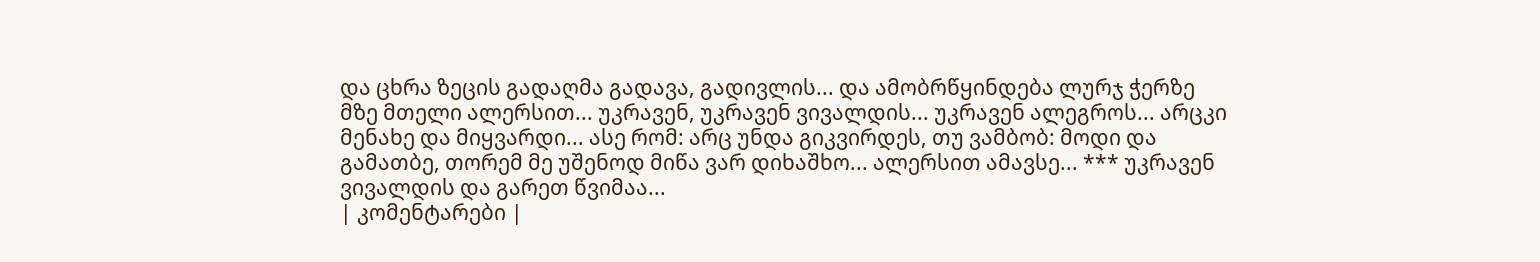და ცხრა ზეცის გადაღმა გადავა, გადივლის... და ამობრწყინდება ლურჯ ჭერზე მზე მთელი ალერსით... უკრავენ, უკრავენ ვივალდის... უკრავენ ალეგროს... არცკი მენახე და მიყვარდი... ასე რომ: არც უნდა გიკვირდეს, თუ ვამბობ: მოდი და გამათბე, თორემ მე უშენოდ მიწა ვარ დიხაშხო... ალერსით ამავსე... *** უკრავენ ვივალდის და გარეთ წვიმაა...
| კომენტარები |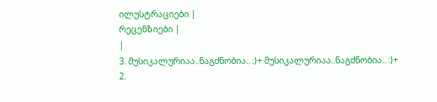ილუსტრაციები |
რეცენზიები |
|
3. მუსიკალურიაა..ნაგძნობია.. :)+ მუსიკალურიაა..ნაგძნობია.. :)+
2.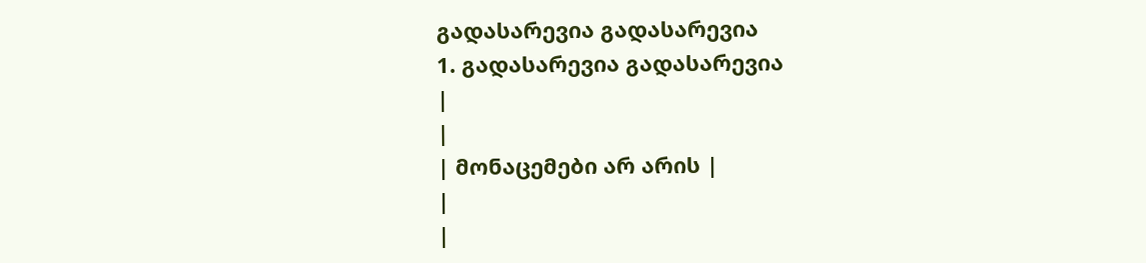გადასარევია გადასარევია
1. გადასარევია გადასარევია
|
|
| მონაცემები არ არის |
|
|